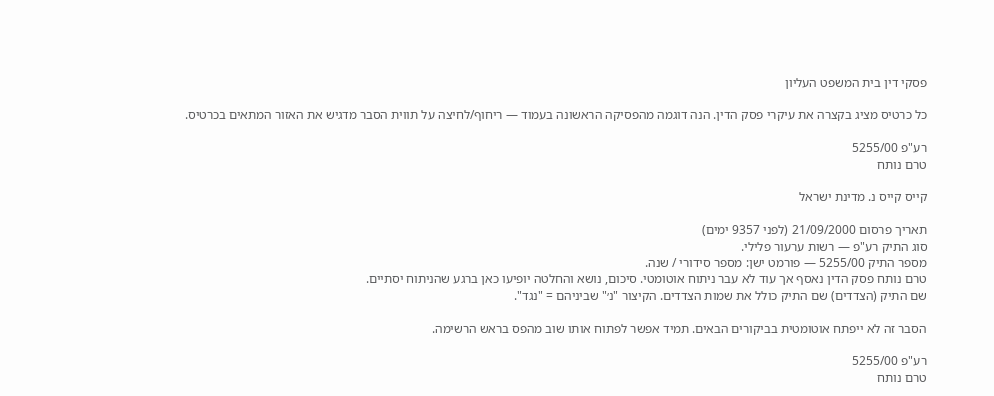פסקי דין בית המשפט העליון

כל כרטיס מציג בקצרה את עיקרי פסק הדין. הנה דוגמה מהפסיקה הראשונה בעמוד — ריחוף/לחיצה על תווית הסבר מדגיש את האזור המתאים בכרטיס.

רע"פ 5255/00
טרם נותח

קייס קייס נ. מדינת ישראל

תאריך פרסום 21/09/2000 (לפני 9357 ימים)
סוג התיק רע"פ — רשות ערעור פלילי.
מספר התיק 5255/00 — פורמט ישן: מספר סידורי / שנה.
טרם נותח פסק הדין נאסף אך עוד לא עבר ניתוח אוטומטי. סיכום, נושא והחלטה יופיעו כאן ברגע שהניתוח יסתיים.
שם התיק (הצדדים) שם התיק כולל את שמות הצדדים. הקיצור "נ׳" שביניהם = "נגד".

הסבר זה לא ייפתח אוטומטית בביקורים הבאים. תמיד אפשר לפתוח אותו שוב מהפס בראש הרשימה.

רע"פ 5255/00
טרם נותח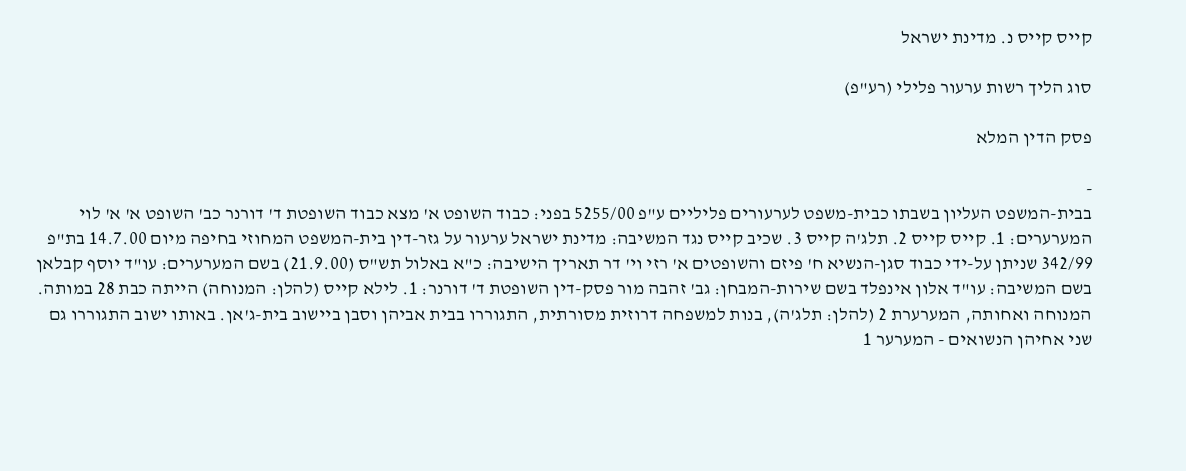קייס קייס נ. מדינת ישראל

סוג הליך רשות ערעור פלילי (רע"פ)

פסק הדין המלא

-
בבית-המשפט העליון בשבתו כבית-משפט לערעורים פליליים ע"פ 5255/00 בפני: כבוד השופט א' מצא כבוד השופטת ד' דורנר כב' השופט א' א' לוי המערערים: 1. קייס קייס 2. תלג'ה קייס 3. שכיב קייס נגד המשיבה: מדינת ישראל ערעור על גזר-דין בית-המשפט המחוזי בחיפה מיום 14.7.00 בת"פ 342/99 שניתן על-ידי כבוד סגן-הנשיא ח' פיזם והשופטים א' רזי וי' דר תאריך הישיבה: כ"א באלול תש"ס (21.9.00) בשם המערערים: עו"ד יוסף קבלאן בשם המשיבה: עו"ד אלון אינפלד בשם שירות-המבחן: גב' זהבה מור פסק-דין השופטת ד' דורנר: 1. לילא קייס (להלן: המנוחה) הייתה כבת 28 במותה. המנוחה ואחותה, המערערת 2 (להלן: תלג'ה), בנות למשפחה דרוזית מסורתית, התגוררו בבית אביהן וסבן ביישוב בית-ג'אן. באותו ישוב התגוררו גם שני אחיהן הנשואים - המערער 1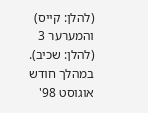(להלן: קייס) והמערער 3 (להלן: שכיב). במהלך חודש אוגוסט 98'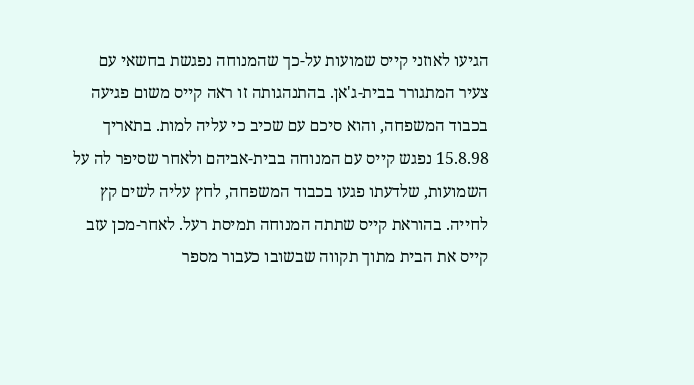הגיעו לאוזני קייס שמועות על-כך שהמנוחה נפגשת בחשאי עם צעיר המתגורר בבית-ג'אן. בהתנהגותה זו ראה קייס משום פגיעה בכבוד המשפחה, והוא סיכם עם שכיב כי עליה למות. בתאריך 15.8.98 נפגש קייס עם המנוחה בבית-אביהם ולאחר שסיפר לה על השמועות, שלדעתו פגעו בכבוד המשפחה, לחץ עליה לשים קץ לחייה. בהוראת קייס שתתה המנוחה תמיסת רעל. לאחר-מכן עזב קייס את הבית מתוך תקווה שבשובו כעבור מספר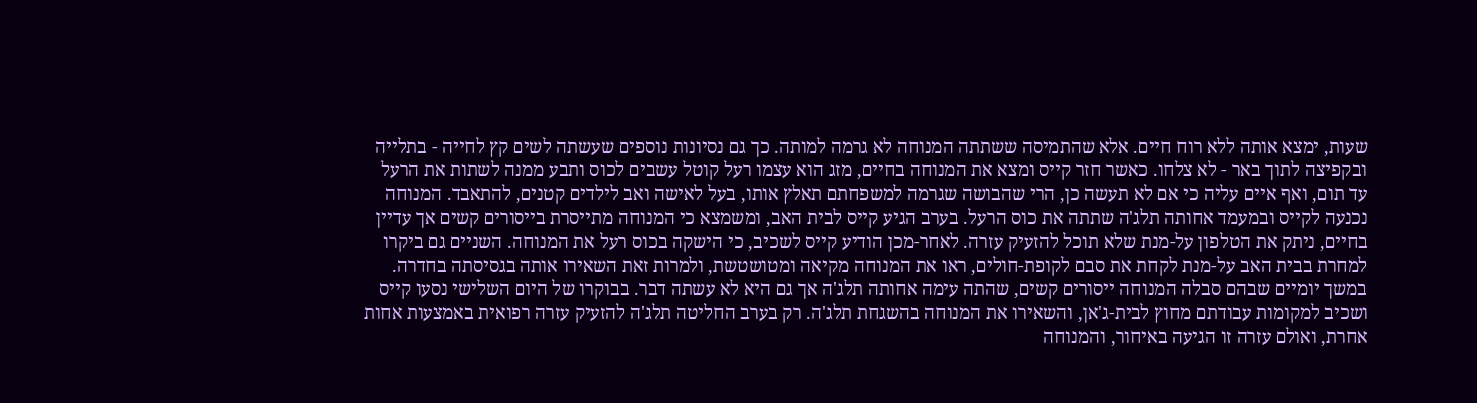שעות, ימצא אותה ללא רוח חיים. אלא שהתמיסה ששתתה המנוחה לא גרמה למותה. כך גם נסיונות נוספים שעשתה לשים קץ לחייה - בתלייה ובקפיצה לתוך באר - לא צלחו. כאשר חזר קייס ומצא את המנוחה בחיים, מזג הוא עצמו רעל קוטל עשבים לכוס ותבע ממנה לשתות את הרעל עד תום, ואף איים עליה כי אם לא תעשה כן, הרי שהבושה שגרמה למשפחתם תאלץ אותו, בעל לאישה ואב לילדים קטנים, להתאבד. המנוחה נכנעה לקייס ובמעמד אחותה תלג'ה שתתה את כוס הרעל. בערב הגיע קייס לבית האב, ומשמצא כי המנוחה מתייסרת בייסורים קשים אך עדיין בחיים, ניתק את הטלפון על-מנת שלא תוכל להזעיק עזרה. לאחר-מכן הודיע קייס לשכיב, כי הישקה בכוס רעל את המנוחה. השניים גם ביקרו למחרת בבית האב על-מנת לקחת את סבם לקופת-חולים, ראו את המנוחה מקיאה ומטושטשת, ולמרות זאת השאירו אותה בגסיסתה בחדרה. במשך יומיים שבהם סבלה המנוחה ייסורים קשים, שהתה עימה אחותה תלג'ה אך גם היא לא עשתה דבר. בבוקרו של היום השלישי נסעו קייס ושכיב למקומות עבודתם מחוץ לבית-ג'אן, והשאירו את המנוחה בהשגחת תלג'ה. רק בערב החליטה תלג'ה להזעיק עזרה רפואית באמצעות אחות אחרת, ואולם עזרה זו הגיעה באיחור, והמנוחה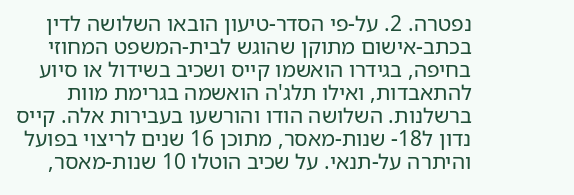נפטרה. 2. על-פי הסדר-טיעון הובאו השלושה לדין בכתב-אישום מתוקן שהוגש לבית-המשפט המחוזי בחיפה, בגידרו הואשמו קייס ושכיב בשידול או סיוע להתאבדות, ואילו תלג'ה הואשמה בגרימת מוות ברשלנות. השלושה הודו והורשעו בעבירות אלה. קייס נדון ל18- שנות-מאסר, מתוכן 16 שנים לריצוי בפועל והיתרה על-תנאי. על שכיב הוטלו 10 שנות-מאסר,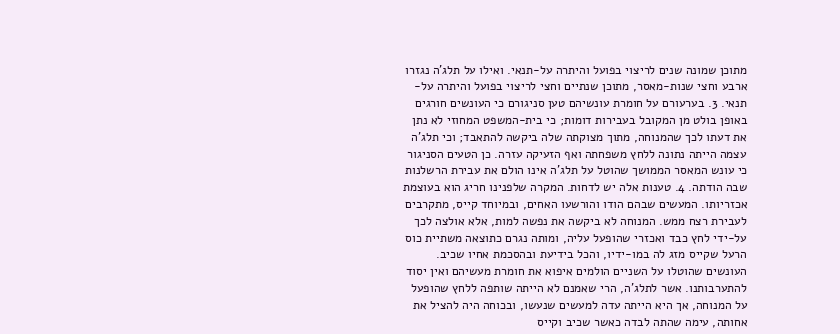מתוכן שמונה שנים לריצוי בפועל והיתרה על-תנאי. ואילו על תלג'ה נגזרו ארבע וחצי שנות-מאסר, מתוכן שנתיים וחצי לריצוי בפועל והיתרה על-תנאי. 3. בערעורם על חומרת עונשיהם טען סניגורם כי העונשים חורגים באופן בולט מן המקובל בעבירות דומות; כי בית-המשפט המחוזי לא נתן את דעתו לכך שהמנוחה, מתוך מצוקתה שלה ביקשה להתאבד; וכי תלג'ה עצמה הייתה נתונה ללחץ משפחתה ואף הזעיקה עזרה. כן הטעים הסניגור כי עונש המאסר הממושך שהוטל על תלג'ה אינו הולם את עבירת הרשלנות שבה הודתה. 4. טענות אלה יש לדחות. המקרה שלפנינו חריג הוא בעוצמת אכזריותו. המעשים שבהם הודו והורשעו האחים, ובמיוחד קייס, מתקרבים לעבירת רצח ממש. המנוחה לא ביקשה את נפשה למות, אלא אולצה לכך על-ידי לחץ כבד ואכזרי שהופעל עליה, ומותה נגרם כתוצאה משתיית כוס הרעל שקייס מזג לה במו-ידיו, והכל בידיעת ובהסכמת אחיו שכיב. העונשים שהוטלו על השניים הולמים איפוא את חומרת מעשיהם ואין יסוד להתערבותנו. אשר לתלג'ה, הרי שאמנם לא הייתה שותפה ללחץ שהופעל על המנוחה, אך היא הייתה עדה למעשים שנעשו, ובכוחה היה להציל את אחותה, עימה שהתה לבדה כאשר שכיב וקייס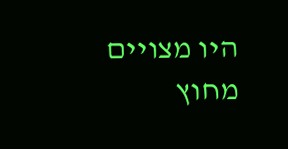היו מצויים מחוץ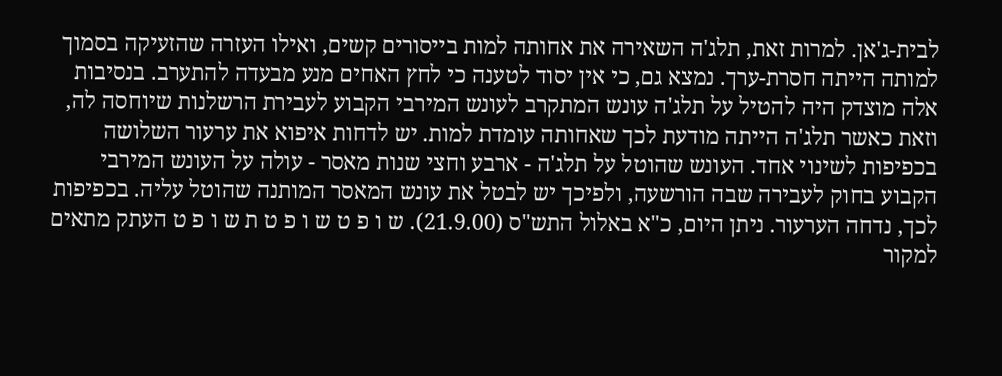לבית-ג'אן. למרות זאת, תלג'ה השאירה את אחותה למות בייסורים קשים, ואילו העזרה שהזעיקה בסמוך למותה הייתה חסרת-ערך. נמצא גם, כי אין יסוד לטענה כי לחץ האחים מנע מבעדה להתערב. בנסיבות אלה מוצדק היה להטיל על תלג'ה עונש המתקרב לעונש המירבי הקבוע לעבירת הרשלנות שיוחסה לה, וזאת כאשר תלג'ה הייתה מודעת לכך שאחותה עומדת למות. יש לדחות איפוא את ערעור השלושה בכפיפות לשינוי אחד. העונש שהוטל על תלג'ה - ארבע וחצי שנות מאסר - עולה על העונש המירבי הקבוע בחוק לעבירה שבה הורשעה, ולפיכך יש לבטל את עונש המאסר המותנה שהוטל עליה. בכפיפות לכך, נדחה הערעור. ניתן היום, כ"א באלול התש"ס (21.9.00). ש ו פ ט ש ו פ ט ת ש ו פ ט העתק מתאים למקור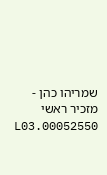שמריהו כהן - מזכיר ראשי 00052550.L03